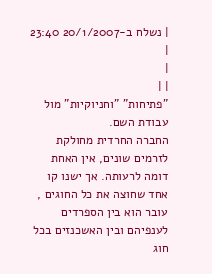| נשלח ב-20/1/2007 23:40 |
|
| |
"פתיחות" "וחניוקיות" מול עבודת השם.
החברה החרדית מחולקת לזרמים שונים, אין האחת דומה לרעותה. אך ישנו קו אחד שחוצה את כל החוגים , עובר הוא בין הספרדים לענפיהם ובין האשכנזים בכל חוג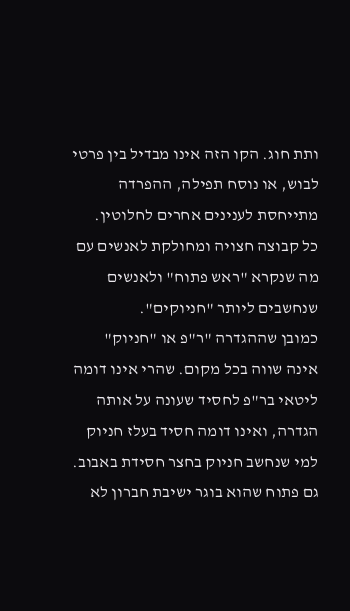ותת חוג. הקו הזה אינו מבדיל בין פרטי לבוש, או נוסח תפילה, ההפרדה מתייחסת לענינים אחרים לחלוטין.
כל קבוצה חצויה ומחולקת לאנשים עם מה שנקרא "ראש פתוח" ולאנשים שנחשבים ליותר "חניוקים".
כמובן שההגדרה "ר"פ או "חניוק" אינה שווה בכל מקום. שהרי אינו דומה ליטאי בר"פ לחסיד שעונה על אותה הגדרה, ואינו דומה חסיד בעלז חניוק למי שנחשב חניוק בחצר חסידת באבוב. גם פתוח שהוא בוגר ישיבת חברון לא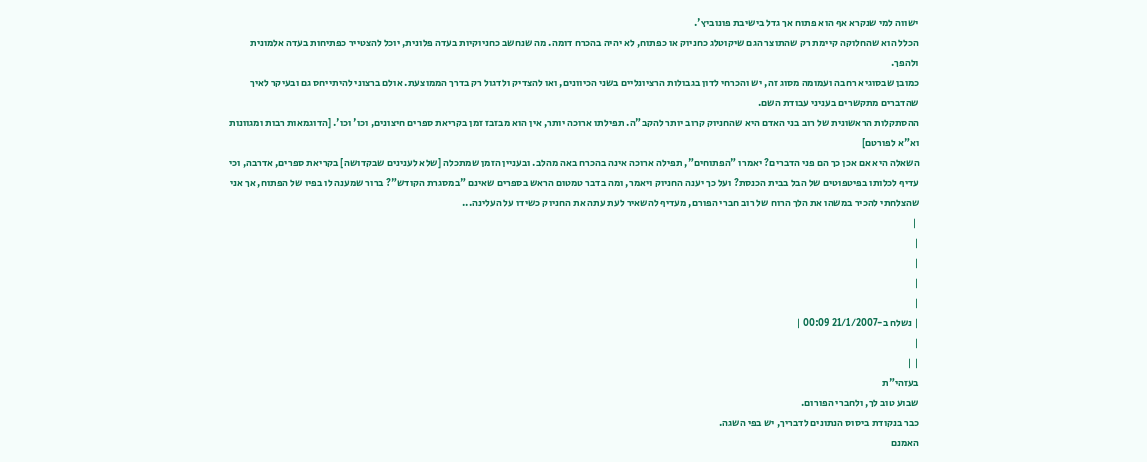ישווה למי שנקרא אף הוא פתוח אך גדל בישיבת פונוביץ'.
הכלל הוא שהחלוקה קיימת רק שהתוצר הגם שיקוטלג כחניוק או כפתוח, לא יהיה בהכרח דומה. מה שנחשב כחניוקיות בעדה פלונית, יוכל להצטייר כפתיחות בעדה אלמונית ולהפך.
כמובן שבסוגיא רחבה ועמומה מסוג זה, יש והכרחי לדון בגבולות הרציונליים בשני הכיוונים, ואו להצדיק ולדגול רק בדרך הממוצעת. אולם ברצוני להיתייחס גם ובעיקר לאיך שהדברים מתקשרים בעניני עבודת השם.
ההסתקלות הראשונית של רוב בני האדם היא שהחניוק קרוב יותר להקב"ה. תפילתו ארוכה יותר, אין הוא מבזבז זמן בקריאת ספרים חיצונים, וכו' וכו'. [הדוגמאות רבות ומגוונות וא"א לפורטם]
השאלה היא אם אכן כך הם פני הדברים? יאמרו "הפתוחים", תפילה ארוכה אינה בהכרח באה מהלב. ובעניין הזמן שמתכלה [שלא לענינים שבקדושה] בקריאת ספרים, אדרבה, וכי עדיף לכלותו בפיטפוטים של הבל בבית הכנסת? ועל כך יענה החניוק ויאמר, ומה בדבר טמטום הראש בספרים שאינם "במסגרת הקודש"? ברור שמענה לו בפיו של הפתוח, אך אני שהצלחתי להכיר במשהו את הלך הרוח של רוב חברי הפורם, מעדיף להשאיר לעת עתה את החניוק כשידו על העלינה...
 |
|
|
|
|
| נשלח ב-21/1/2007 00:09 |
|
| |
בעזהי"ת
שבוע טוב לך, ולחברי הפורום.
כבר בנקודת ביסוס הנתונים לדבריך, יש בפי השגה.
האמנם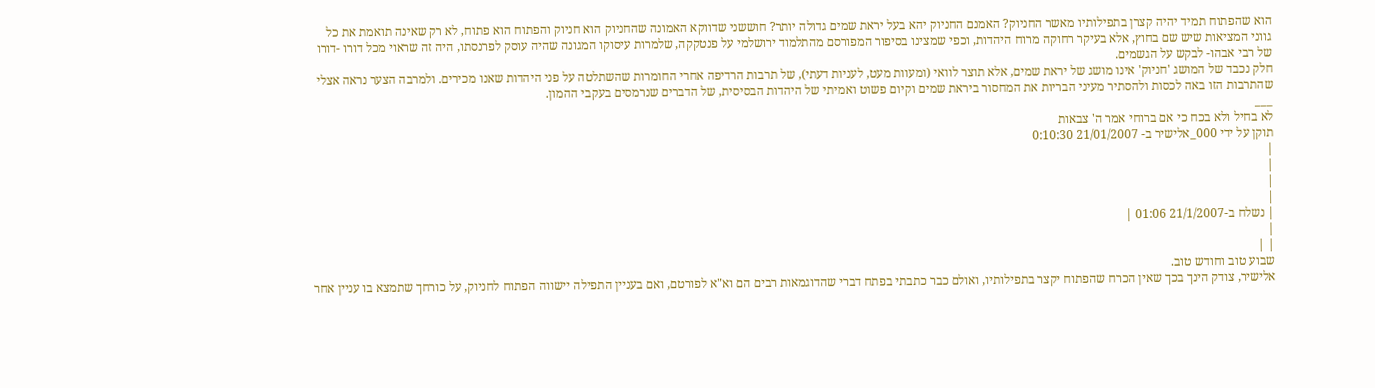הוא שהפתוח תמיד יהיה קצרן בתפילותיו מאשר החניוק? האמנם החניוק יהא בעל יראת שמים גדולה יותר? חוששני שדווקא האמונה שהחניוק הוא חניוק והפתוח הוא פתוח, לא רק שאינה תואמת את כל גווני המציאות שיש שם בחוץ, אלא בעיקר רחוקה מרוח היהדות, וכפי שמצינו בסיפור המפורסם מהתלמוד ירושלמי על פנטקקה, שלמרות עיסוקו המגונה שהיה עוסק לפרנסתו, היה זה שראוי מכל דורו -דורו של רבי אבהו- לבקש על הגשמים.
חלק נכבד של המושג 'חניוק' אינו מושג של יראת שמים, אלא תוצר לוואי (ומעוות מעט, לעניות דעתי), של תרבות הרדיפה אחרי החומרות שהשתלטה על פני היהדות שאנו מכירים. ולמרבה הצער נראה אצלי שהתרבות הזו באה לכסות ולהסתיר מעיני הבריות את המחסור ביראת שמים וקיום פשוט ואמיתי של היהדות הבסיסית, של הדברים שנרמסים בעקבי ההמון.
___
לא בחיל ולא בכח כי אם ברוחי אמר ה' צבאות
תוקן על ידי 000_אלישיר ב- 21/01/2007 0:10:30
|
|
|
|
| נשלח ב-21/1/2007 01:06 |
|
| |
שבוע טוב וחודש טוב.
אלישיר, צודק הינך בכך שאין הכרח שהפתוח יקצר בתפילותיו, ואולם כבר כתבתי בפתח דברי שהדוגמאות רבים הם וא"א לפורטם, ואם בעניין התפילה יישווה הפתוח לחניוק, על כורחך שתמצא בו עניין אחר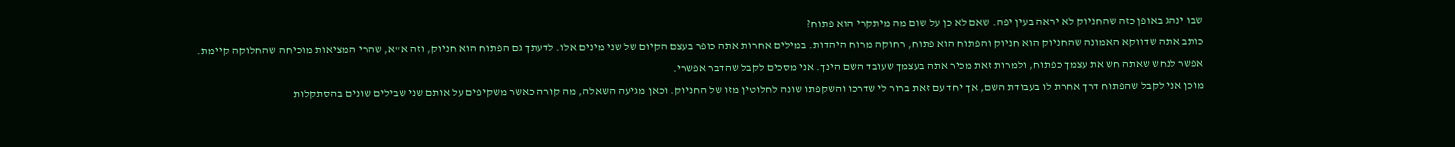שבו ינהג באופן כזה שהחניוק לא יראה בעין יפה. שאם לא כן על שום מה מיתקרי הוא פתוח?
כותב אתה שדווקא האמונה שהחניוק הוא חניוק והפתוח הוא פתוח, רחוקה מרוח היהדות. במילים אחרות אתה כופר בעצם הקיום של שני מינים אלו. לדעתך גם הפתוח הוא חניוק, וזה א"א, שהרי המציאות מוכיחה שהחלוקה קיימת.
אפשר לנחש שאתה חש את עצמך כפתוח, ולמרות זאת מכיר אתה בעצמך שעובד השם הינך. אני מסכים לקבל שהדבר אפשרי.
מוכן אני לקבל שהפתוח דרך אחרת לו בעבודת השם, אך יחד עם זאת ברור לי שדרכו והשקפתו שונה לחלוטין מזו של החניוק. וכאן מגיעה השאלה, מה קורה כאשר משקיפים על אותם שני שבילים שונים בהסתקלות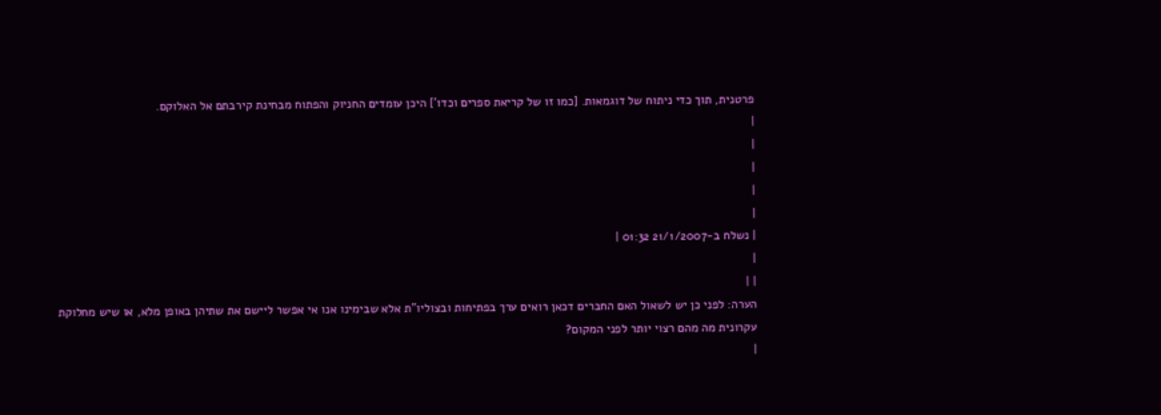פרטנית, תוך כדי ניתוח של דוגמאות. [כמו זו של קריאת ספרים וכדו'] היכן עומדים החניוק והפתוח מבחינת קירבתם אל האלוקם.
|
|
|
|
|
| נשלח ב-21/1/2007 01:32 |
|
| |
הערה: לפני כן יש לשאול האם החברים דכאן רואים ערך בפתיחות ובצוליו"ת אלא שבימינו אנו אי אפשר ליישם את שתיהן באופן מלא, או שיש מחלוקת עקרונית מה מהם רצוי יותר לפני המקום?
|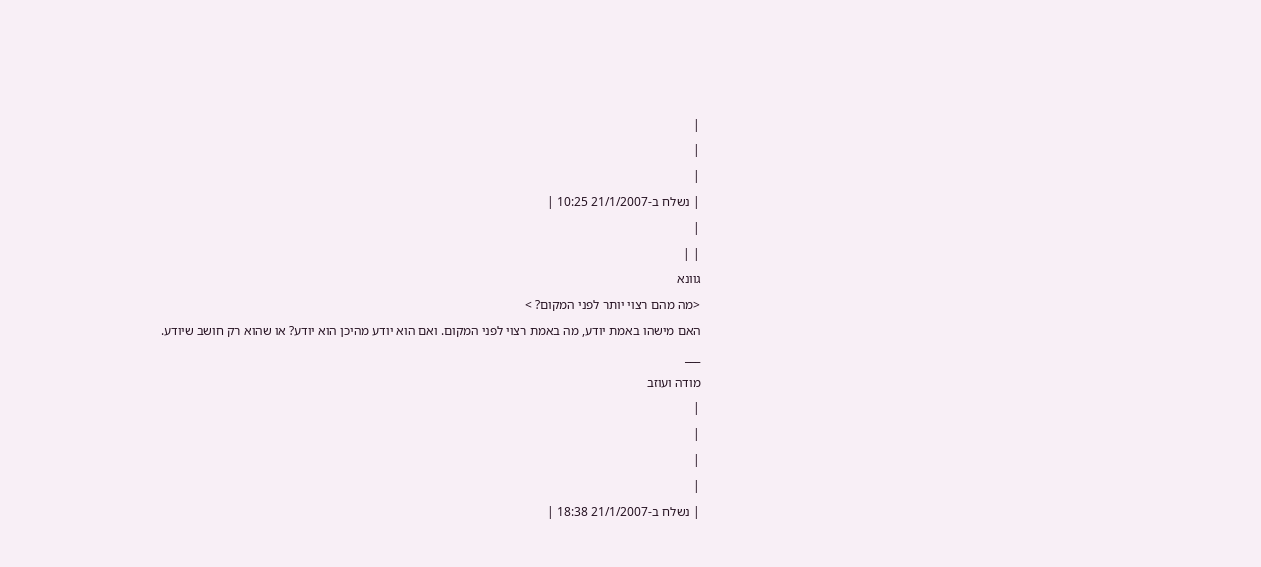|
|
|
| נשלח ב-21/1/2007 10:25 |
|
| |
גוונא
<מה מהם רצוי יותר לפני המקום? >
האם מישהו באמת יודע, מה באמת רצוי לפני המקום. ואם הוא יודע מהיכן הוא יודע? או שהוא רק חושב שיודע.
___
מודה ועוזב
|
|
|
|
| נשלח ב-21/1/2007 18:38 |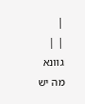|
| |
גוונא מה יש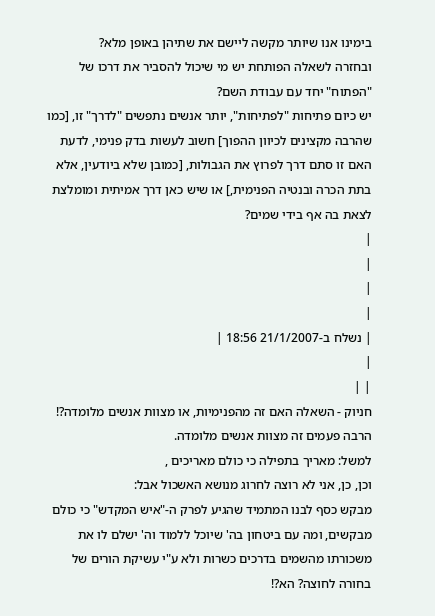בימינו אנו שיותר מקשה ליישם את שתיהן באופן מלא?
ובחזרה לשאלה הפותחת יש מי שיכול להסביר את דרכו של "הפתוח" יחד עם עבודת השם?
יש כיום פתיחות "לפתיחות", יותר אנשים נתפשים "לדרך" זו, [כמו שהרבה מקצינים לכיוון ההפוך] חשוב לעשות בדק פנימי, לדעת האם זו סתם דרך לפרוץ את הגבולות, [כמובן שלא ביודעין, אלא בתת הכרה ובנטיה הפנימית,] או שיש כאן דרך אמיתית ומומלצת לצאת בה אף בידי שמים?
|
|
|
|
| נשלח ב-21/1/2007 18:56 |
|
| |
חניוק - השאלה האם זה מהפנימיות, או מצוות אנשים מלומדה?!
הרבה פעמים זה מצוות אנשים מלומדה.
למשל: מאריך בתפילה כי כולם מאריכים ,
וכן, כן, אני לא רוצה לחרוג מנושא האשכול אבל:
מבקש כסף לבנו המתמיד שהגיע לפרק ה-"איש המקדש" כי כולם מבקשים, ומה עם ביטחון בה' שיוכל ללמוד וה' ישלם לו את משכורתו מהשמים בדרכים כשרות ולא ע"י עשיקת הורים של בחורה לחוצה? הא?!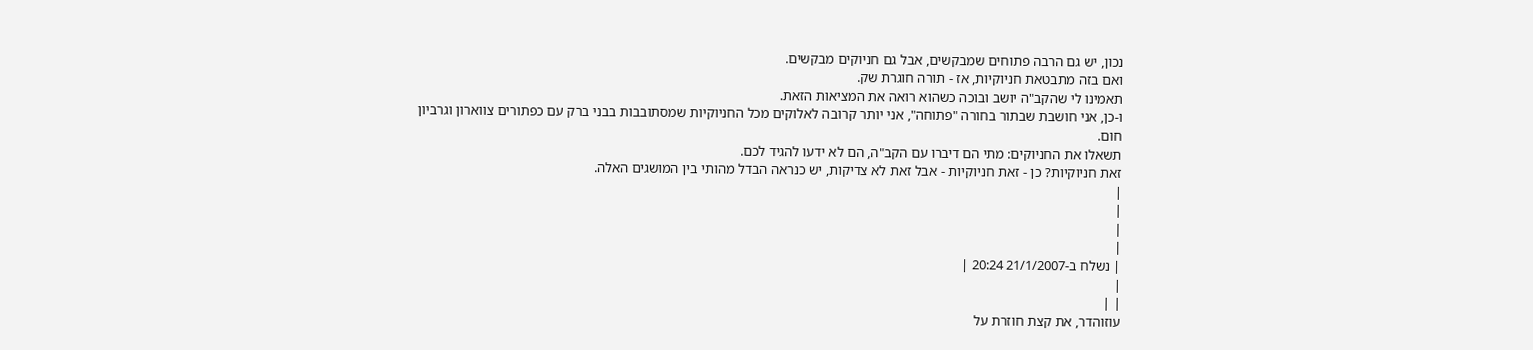נכון, יש גם הרבה פתוחים שמבקשים, אבל גם חניוקים מבקשים.
ואם בזה מתבטאת חניוקיות, אז - תורה חוגרת שק.
תאמינו לי שהקב"ה יושב ובוכה כשהוא רואה את המציאות הזאת.
ו-כן, אני חושבת שבתור בחורה "פתוחה", אני יותר קרובה לאלוקים מכל החניוקיות שמסתובבות בבני ברק עם כפתורים צווארון וגרביון חום.
תשאלו את החניוקים: מתי הם דיברו עם הקב"ה, הם לא ידעו להגיד לכם.
זאת חניוקיות? כן - זאת חניוקיות - אבל זאת לא צדיקות, יש כנראה הבדל מהותי בין המושגים האלה.
|
|
|
|
| נשלח ב-21/1/2007 20:24 |
|
| |
עוזוהדר, את קצת חוזרת על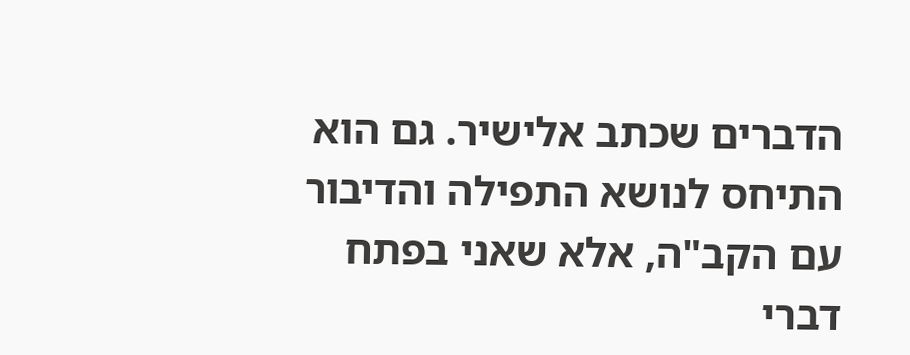הדברים שכתב אלישיר. גם הוא התיחס לנושא התפילה והדיבור עם הקב"ה, אלא שאני בפתח דברי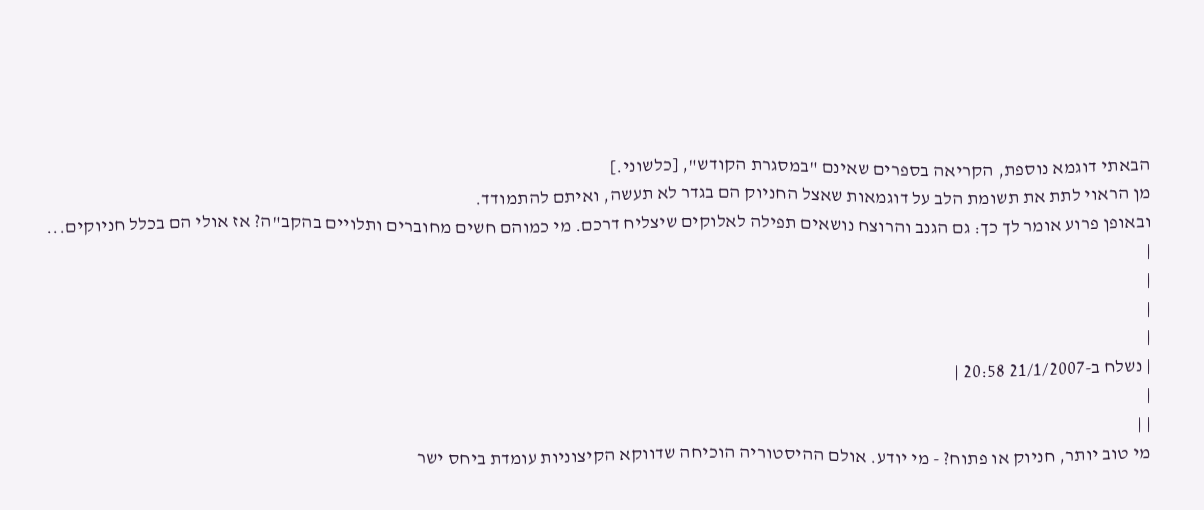הבאתי דוגמא נוספת, הקריאה בספרים שאינם "במסגרת הקודש", [כלשוני.]
מן הראוי לתת את תשומת הלב על דוגמאות שאצל החניוק הם בגדר לא תעשה, ואיתם להתמודד.
ובאופן פרוע אומר לך כך: גם הגנב והרוצח נושאים תפילה לאלוקים שיצליח דרכם. מי כמוהם חשים מחוברים ותלויים בהקב"ה? אז אולי הם בכלל חניוקים...
|
|
|
|
| נשלח ב-21/1/2007 20:58 |
|
| |
מי טוב יותר, חניוק או פתוח? - מי יודע. אולם ההיסטוריה הוכיחה שדווקא הקיצוניות עומדת ביחס ישר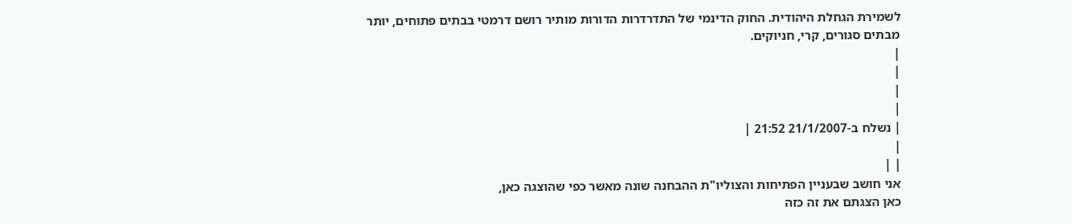לשמירת הגחלת היהודית. החוק הדינמי של התדרדרות הדורות מותיר רושם דרמטי בבתים פתוחים, יותר מבתים סגורים, קרי, חניוקים.
|
|
|
|
| נשלח ב-21/1/2007 21:52 |
|
| |
אני חושב שבעניין הפתיחות והצוליו"ת ההבחנה שונה מאשר כפי שהוצגה כאן,
כאן הצגתם את זה כזה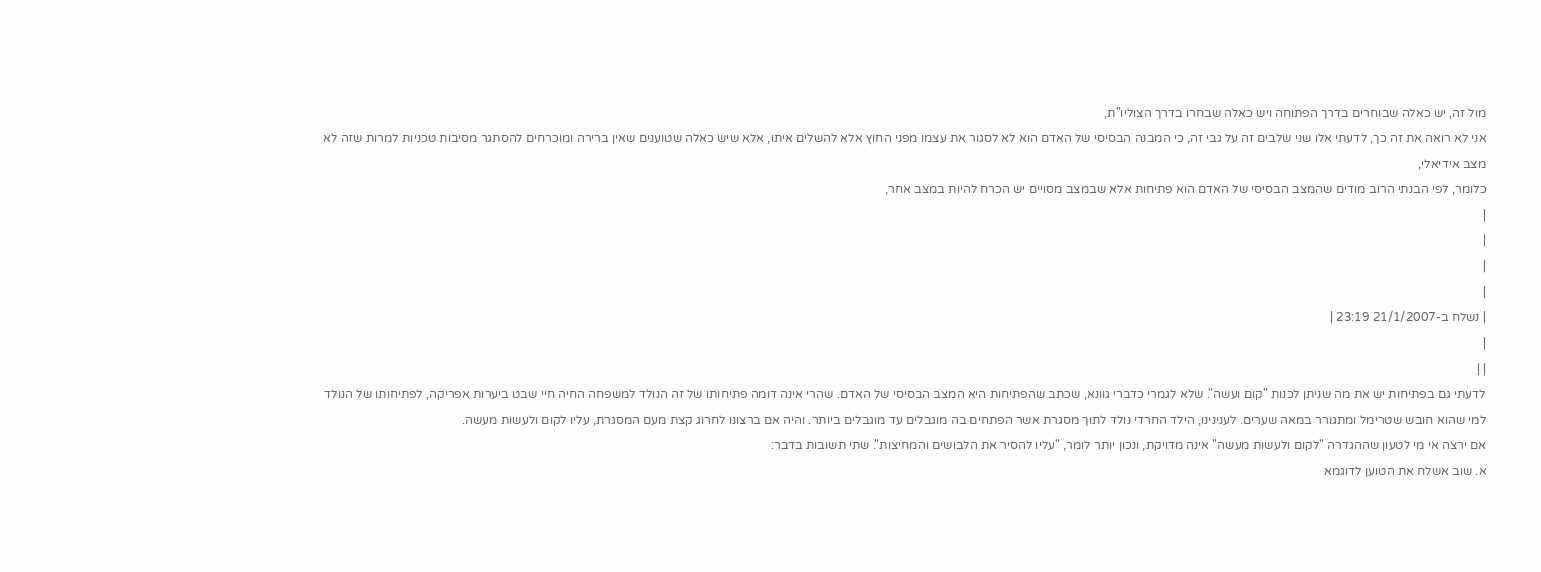מול זה, יש כאלה שבוחרים בדרך הפתוחה ויש כאלה שבחרו בדרך הצוליו"ת,
אני לא רואה את זה כך, לדעתי אלו שני שלבים זה על גבי זה, כי המבנה הבסיסי של האדם הוא לא לסגור את עצמו מפני החוץ אלא להשלים איתו, אלא שיש כאלה שטוענים שאין ברירה ומוכרחים להסתגר מסיבות טכניות למרות שזה לא מצב אידיאלי,
כלומר, לפי הבנתי הרוב מודים שהמצב הבסיסי של האדם הוא פתיחות אלא שבמצב מסויים יש הכרח להיות במצב אחר,
|
|
|
|
| נשלח ב-21/1/2007 23:19 |
|
| |
לדעתי גם בפתיחות יש את מה שניתן לכנות "קום ועשה". שלא לגמרי כדברי גוונא, שכתב שהפתיחות היא המצב הבסיסי של האדם. שהרי אינה דומה פתיחותו של זה הנולד למשפחה החיה חיי שבט ביערות אפריקה, לפתיחותו של הנולד למי שהוא חובש שטרימל ומתגורר במאה שערים. לענינינו, הילד החרדי נולד לתוך מסגרת אשר הפתחים בה מוגבלים עד מוגבלים ביותר. והיה אם ברצונו לחרוג קצת מעם המסגרת, עליו לקום ולעשות מעשה.
אם ירצה אי מי לטעון שההגדרה "לקום ולעשות מעשה" אינה מדויקת, ונכון יותר לומר, "עליו להסיר את הלבושים והמחיצות". שתי תשובות בדבר:
א. שוב אשלח את הטוען לדוגמא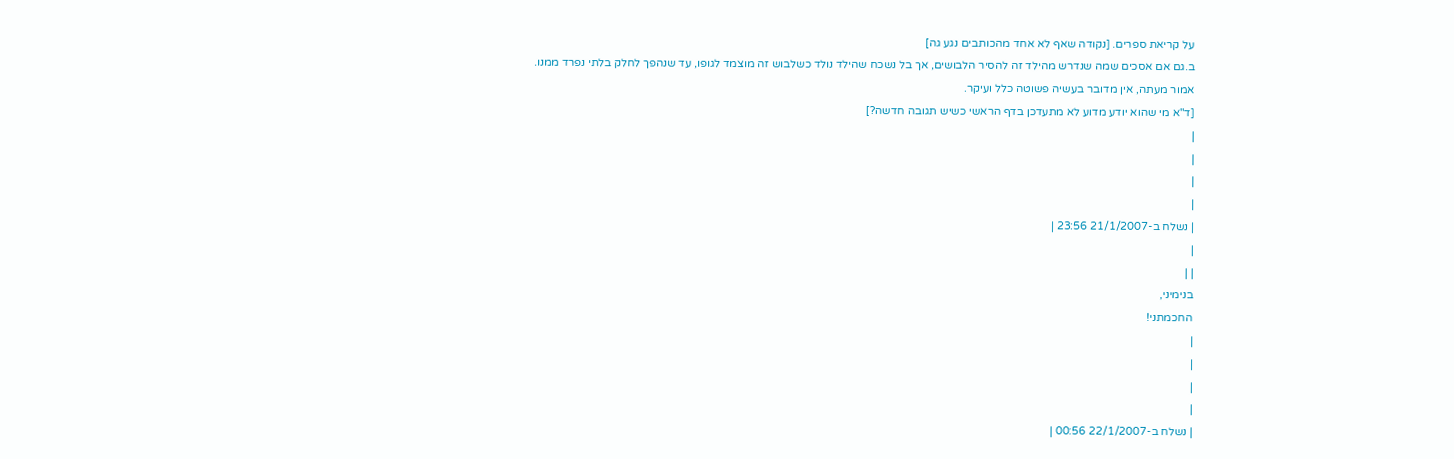על קריאת ספרים. [נקודה שאף לא אחד מהכותבים נגע גה]
ב.גם אם אסכים שמה שנדרש מהילד זה להסיר הלבושים, אך בל נשכח שהילד נולד כשלבוש זה מוצמד לגופו, עד שנהפך לחלק בלתי נפרד ממנו.
אמור מעתה, אין מדובר בעשיה פשוטה כלל ועיקר.
[ד"א מי שהוא יודע מדוע לא מתעדכן בדף הראשי כשיש תגובה חדשה?]
|
|
|
|
| נשלח ב-21/1/2007 23:56 |
|
| |
בנימיני,
החכמתני!
|
|
|
|
| נשלח ב-22/1/2007 00:56 |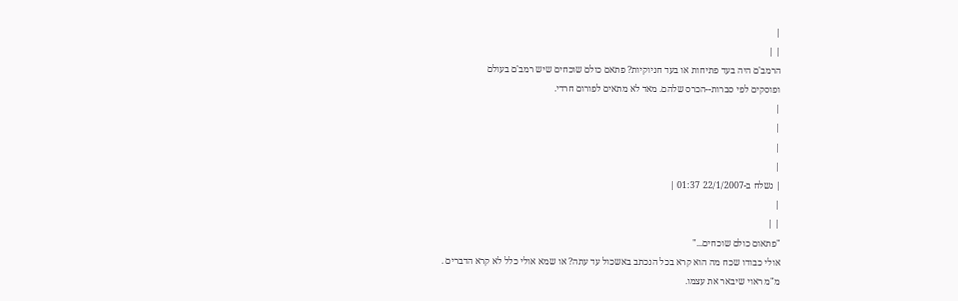|
| |
הרמב'ם היה בעד פתיחות או בעד חניוקיות? פתאם כולם שוכחים שיש רמב'ם בעולם
ופוסקים לפי סברות--הכרס שלהם. מאד לא מתאים לפורום חרדי.
|
|
|
|
| נשלח ב-22/1/2007 01:37 |
|
| |
"פתאום כולם שוכחים..."
אולי כבודו שכח מה הוא קרא בכל הנכתב באשכול עד עתה? או שמא אולי כלל לא קרא הדברים .
מ"מ ראוי שיבאר את עצמו.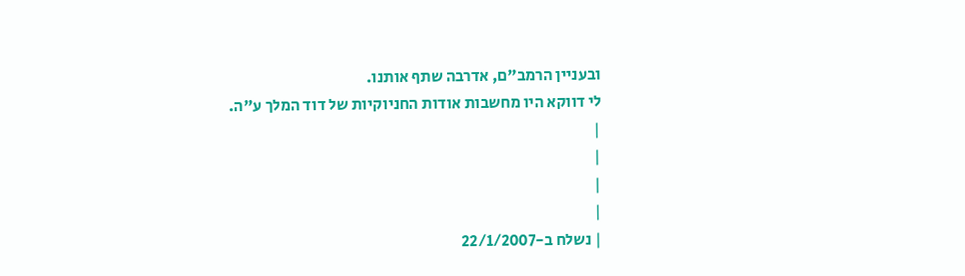ובעניין הרמב"ם, אדרבה שתף אותנו.
לי דווקא היו מחשבות אודות החניוקיות של דוד המלך ע"ה.
|
|
|
|
| נשלח ב-22/1/2007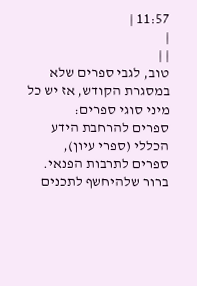11:57 |
|
| |
טוב, לגבי ספרים שלא במסגרת הקודש, אז יש כל מיני סוגי ספרים:
ספרים להרחבת הידע הכללי (ספרי עיון), ספרים לתרבות הפנאי.
ברור שלהיחשף לתכנים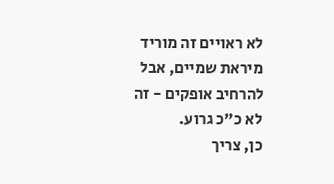לא ראויים זה מוריד מיראת שמיים, אבל להרחיב אופקים - זה לא כ"כ גרוע.
כן, צריך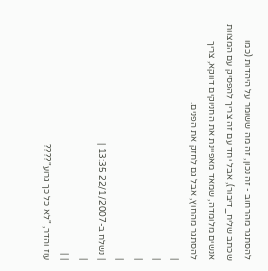להסתגר מהרחוב - זה נכון, זה מה ששומר על היהדות (כמו שכתב שליח_דיבור), אבל יחד עם זה צריך להפסיק עם המצוות אנשים מלומדה, שמאד מאפיינת את החניוקים דווקא, צריך להסתגר מהחוץ, אבל גם לחזק את הפנים.
|
|
|
|
| נשלח ב-22/1/2007 13:35 |
|
| |
עוז והדר, "לא כל כך גרוע"????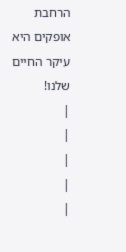הרחבת אופקים היא עיקר החיים שלנו!
|
|
|
|
|